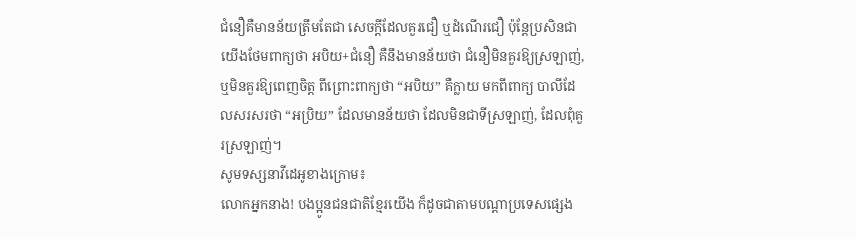ជំនឿគឺមានន័យត្រឹមតែជា សេចក្ដីដែលគួរជឿ ឬដំណើរជឿ ប៉ុន្តែប្រសិនជាយើងថែមពាក្យថា អបិយ+ជំនឿ គឺនឹងមានន័យថា ជំនឿមិនគួរឱ្យស្រឡាញ់, ឬមិនគួរឱ្យពេញចិត្ត ពីព្រោះពាក្យថា “អបិយ” គឺក្លាយ មកពីពាក្យ បាលីដែលសរសរថា “អប្រិយ” ដែលមានន័យថា ដែលមិនជាទីស្រឡាញ់, ដែលពុំគួរស្រឡាញ់។
សូមទស្សនាវីដេអូខាងក្រោម៖
លោកអ្នកនាង! បងប្អូនជនជាតិខ្មែរយើង ក៏ដូចជាតាមបណ្ដាប្រទេសផ្សេង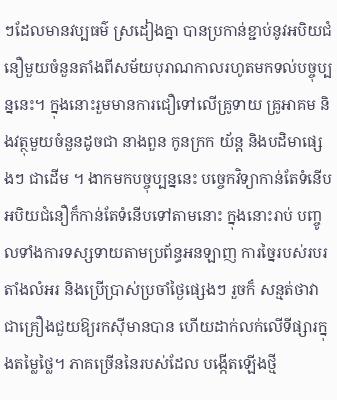ៗដែលមានវប្បធម៌ ស្រដៀងគ្នា បានប្រកាន់ខ្ជាប់នូវអបិយជំនឿមួយចំនួនតាំងពីសម័យបុរាណកាលរហូតមកទល់បច្ចុប្បន្ននេះ។ ក្នុងនោះរួមមានការជឿទៅលើគ្រូទាយ គ្រូអាគម និងវត្ថុមួយចំនួនដូចជា នាងពួន កូនក្រក យ័ន្ត និងបដិមាផ្សេងៗ ជាដើម ។ ងាកមកបច្ចុប្បន្ននេះ បច្ចេកវិទ្យាកាន់តែទំនើប អបិយជំនឿក៏កាន់តែទំនើបទៅតាមនោះ ក្នុងនោះរាប់ បញ្ចូលទាំងការទស្សទាយតាមប្រព័ន្ធអនឡាញ ការច្នៃរបស់របរតាំងលំអរ និងប្រើប្រាស់ប្រចាំថ្ងៃផ្សេងៗ រួចក៏ សន្មត់ថាវាជាគ្រឿងជួយឱ្យរកស៊ីមានបាន ហើយដាក់លក់លើទីផ្សារក្នុងតម្លៃថ្លៃ។ ភាគច្រើននៃរបស់ដែល បង្កើតឡើងថ្មី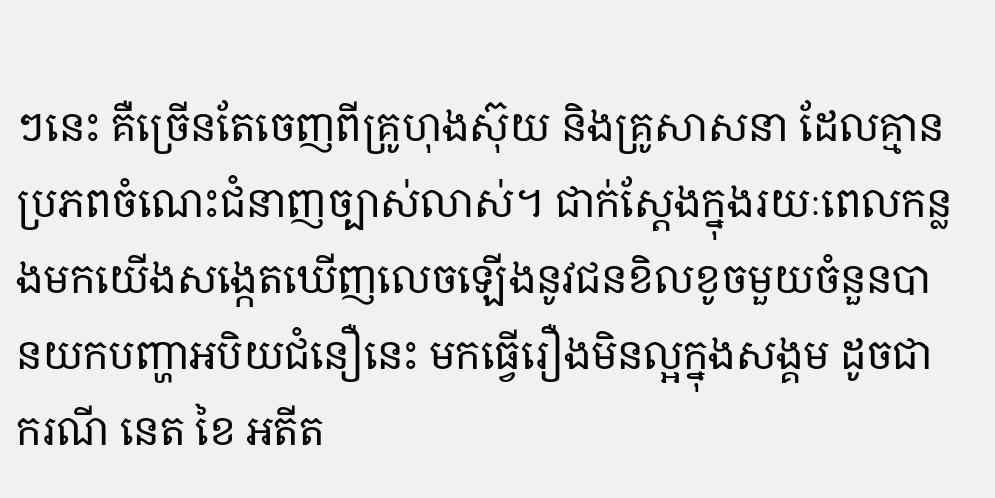ៗនេះ គឺច្រើនតែចេញពីគ្រូហុងស៊ុយ និងគ្រូសាសនា ដែលគ្មានប្រភពចំណេះជំនាញច្បាស់លាស់។ ជាក់ស្ដែងក្នុងរយៈពេលកន្លងមកយើងសង្កេតឃើញលេចឡើងនូវជនខិលខូចមួយចំនួនបានយកបញ្ហាអបិយជំនឿនេះ មកធ្វើរឿងមិនល្អក្នុងសង្គម ដូចជាករណី នេត ខៃ អតីត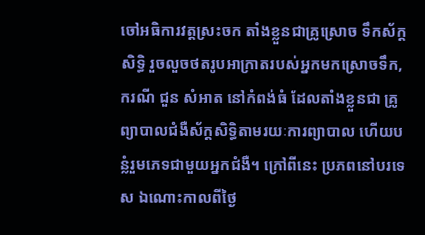ចៅអធិការវត្តស្រះចក តាំងខ្លួនជាគ្រូស្រោច ទឹកស័ក្ដសិទ្ធិ រួចលួចថតរូបអាក្រាតរបស់អ្នកមកស្រោចទឹក, ករណី ជួន សំអាត នៅកំពង់ធំ ដែលតាំងខ្លួនជា គ្រូព្យាបាលជំងឺស័ក្ដសិទ្ធិតាមរយៈការព្យាបាល ហើយបន្លំរួមភេទជាមួយអ្នកជំងឺ។ ក្រៅពីនេះ ប្រភពនៅបរទេស ឯណោះកាលពីថ្ងៃ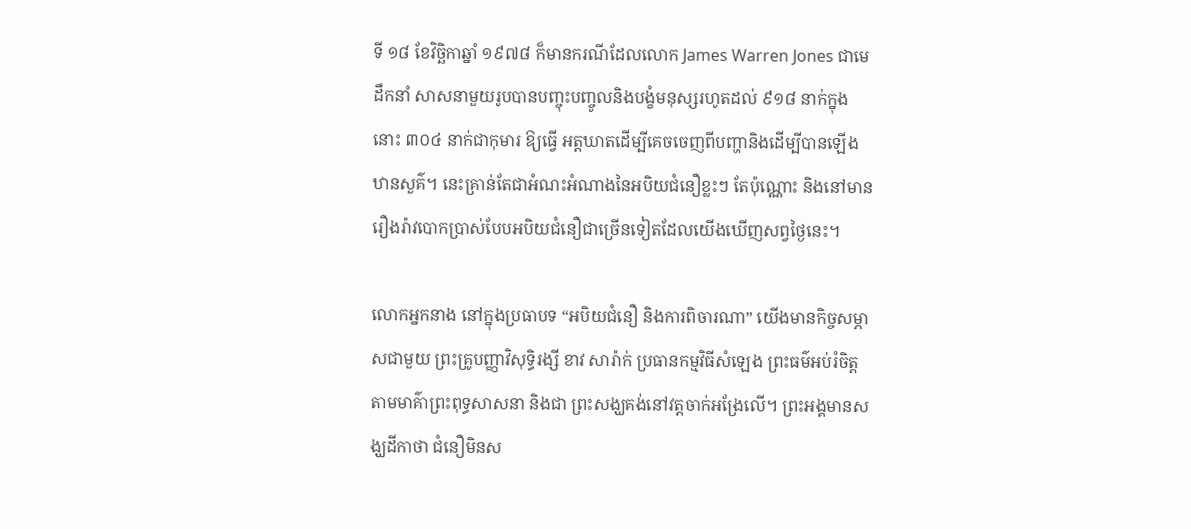ទី ១៨ ខែវិច្ឆិកាឆ្នាំ ១៩៧៨ ក៏មានករណីដែលលោក James Warren Jones ជាមេដឹកនាំ សាសនាមួយរូបបានបញ្ចុះបញ្ចូលនិងបង្ខំមនុស្សរហូតដល់ ៩១៨ នាក់ក្នុងនោះ ៣០៤ នាក់ជាកុមារ ឱ្យធ្វើ អត្តឃាតដើម្បីគេចចេញពីបញ្ហានិងដើម្បីបានឡើងឋានសួគ៌។ នេះគ្រាន់តែជាអំណះអំណាងនៃអបិយជំនឿខ្លះៗ តែប៉ុណ្ណោះ និងនៅមានរឿងរ៉ាវបោកប្រាស់បែបអបិយជំនឿជាច្រើនទៀតដែលយើងឃើញសព្វថ្ងៃនេះ។

លោកអ្នកនាង នៅក្នុងប្រធាបទ “អបិយជំនឿ និងការពិចារណា” យើងមានកិច្ចសម្ភាសជាមួយ ព្រះគ្រូបញ្ញាវិសុទ្ធិរង្សី ខាវ សារ៉ាក់ ប្រធានកម្មវិធីសំឡេង ព្រះធម៌អប់រំចិត្តតាមមាគ៌ាព្រះពុទ្ធសាសនា និងជា ព្រះសង្ឃគង់នៅវត្តចាក់អង្រែលើ។ ព្រះអង្គមានសង្ឃដីកាថា ជំនឿមិនស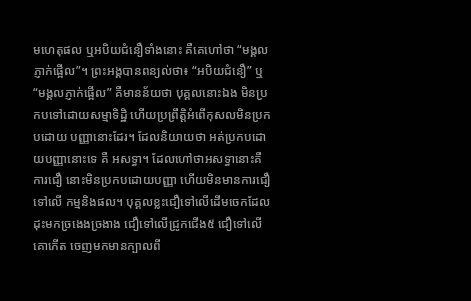មហេតុផល ឬអបិយជំនឿទាំងនោះ គឺគេហៅថា “មង្គលភ្ញាក់ផ្អើល”។ ព្រះអង្គបានពន្យល់ថា៖ “អបិយជំនឿ” ឬ“មង្គលភ្ញាក់ផ្អើល” គឺមានន័យថា បុគ្គលនោះឯង មិនប្រកបទៅដោយសម្មាទិដ្ឋិ ហើយប្រព្រឹត្តិអំពើកុសលមិនប្រកបដោយ បញ្ញានោះដែរ។ ដែលនិយាយថា អត់ប្រកបដោយបញ្ញានោះទេ គឺ អសទ្ធា។ ដែលហៅថាអសទ្ធានោះគឺ ការជឿ នោះមិនប្រកបដោយបញ្ញា ហើយមិនមានការជឿទៅលើ កម្មនិងផល។ បុគ្គលខ្លះជឿទៅលើដើមចេកដែលដុះមកច្រងេងច្រងាង ជឿទៅលើជ្រូកជើង៥ ជឿទៅលើគោកើត ចេញមកមានក្បាលពី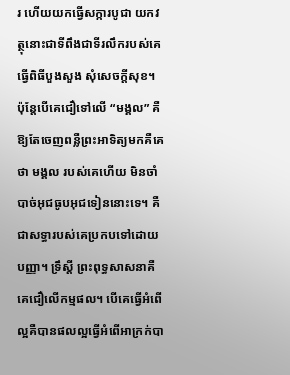រ ហើយយកធ្វើសក្ការបូជា យកវត្ថុនោះជាទីពឹងជាទីរលឹករបស់គេ ធ្វើពិធីបួងសួង សុំសេចក្ដីសុខ។ ប៉ុន្តែបើគេជឿទៅលើ “មង្គល” គឺឱ្យតែចេញពន្លឺព្រះអាទិត្យមកគឺគេថា មង្គល របស់គេហើយ មិនចាំបាច់អុជធូបអុជទៀននោះទេ។ គឺជាសទ្ធារបស់គេប្រកបទៅដោយបញ្ញា។ ទ្រឹស្ដី ព្រះពុទ្ធសាសនាគឺគេជឿលើកម្មផល។ បើគេធ្វើអំពើល្អគឺបានផលល្អធ្វើអំពើអាក្រក់បា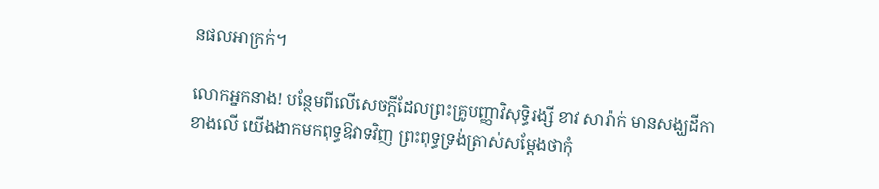នផលអាក្រក់។

លោកអ្នកនាង! បន្ថែមពីលើសេចក្ដីដែលព្រះគ្រូបញ្ញាវិសុទ្ធិរង្សី ខាវ សារ៉ាក់ មានសង្ឃដីកាខាងលើ យើងងាកមកពុទ្ធឱវាទវិញ ព្រះពុទ្ធទ្រង់ត្រាស់សម្ដែងថាកុំ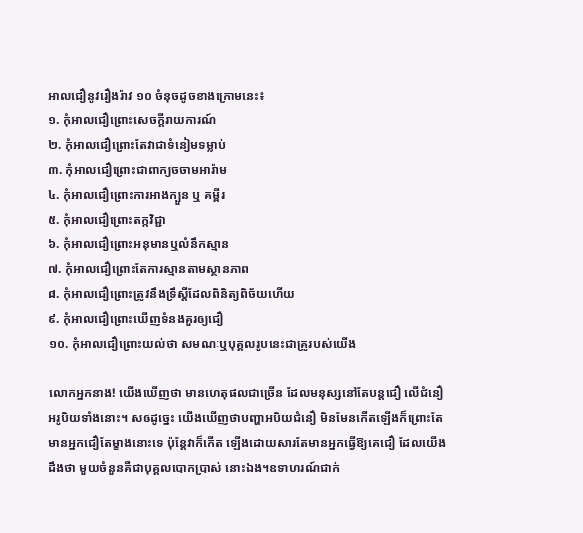អាលជឿនូវរឿងរ៉ាវ ១០ ចំនុចដូចខាងក្រោមនេះ៖
១. កុំអាលជឿព្រោះសេចក្តីរាយការណ៍
២. កុំអាលជឿព្រោះតែវាជាទំនៀមទម្លាប់
៣. កុំអាលជឿព្រោះជាពាក្យចចាមអារ៉ាម
៤. កុំអាលជឿព្រោះការអាងក្បួន ឬ គម្ពីរ
៥. កុំអាលជឿព្រោះតក្កវិជ្ជា
៦. កុំអាលជឿព្រោះអនុមានឬលំនឹកស្មាន
៧. កុំអាលជឿព្រោះតែការស្មានតាមស្ថានភាព
៨. កុំអាលជឿព្រោះត្រូវនឹងទ្រឹស្តីដែលពិនិត្យពិច័យហើយ
៩. កុំអាលជឿព្រោះឃើញទំនងគួរឲ្យជឿ
១០. កុំអាលជឿព្រោះយល់ថា សមណៈឬបុគ្គលរូបនេះជាគ្រូរបស់យើង

លោកអ្នកនាង! យើងឃើញថា មានហេតុផលជាច្រើន ដែលមនុស្សនៅតែបន្ដជឿ លើជំនឿ អរូបិយទាំងនោះ។ សឲដូច្នេះ យើងឃើញថាបញ្ហាអបិយជំនឿ មិនមែនកើតឡើងក៏ព្រោះតែមានអ្នកជឿតែម្ខាងនោះទេ ប៉ុន្តែវាក៏កើត ឡើងដោយសារតែមានអ្នកធ្វើឱ្យគេជឿ ដែលយើងដឹងថា មួយចំនួនគឺជាបុគ្គលបោកប្រាស់ នោះឯង។ឧទាហរណ៍ជាក់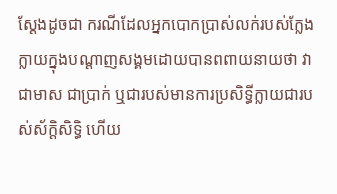ស្ដែងដូចជា ករណីដែលអ្នកបោកប្រាស់លក់របស់ក្លែងក្លាយក្នុងបណ្ដាញសង្គមដោយបានពពាយនាយថា វាជាមាស ជាប្រាក់ ឬជារបស់មានការប្រសិទ្ធីក្លាយជារបស់ស័ក្ដិសិទ្ធិ ហើយ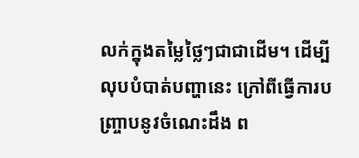លក់ក្នុងតម្លៃថ្លៃៗជាជាដើម។ ដើម្បីលុបបំបាត់បញ្ហានេះ ក្រៅពីធ្វើការបញ្ច្រាបនូវចំណេះដឹង ព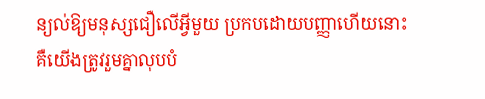ន្យល់ឱ្យមនុស្សជឿលើអ្វីមួយ ប្រកបដោយបញ្ញាហើយនោះ គឺយើងត្រូវរួមគ្នាលុបបំ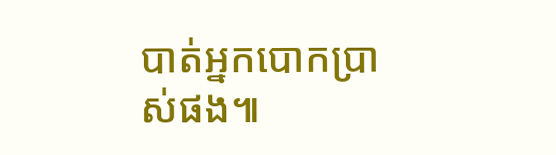បាត់អ្នកបោកប្រាស់ផង៕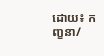ដោយ៖ កញ្ខនា/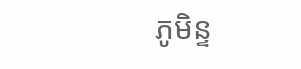ភូមិន្ទ